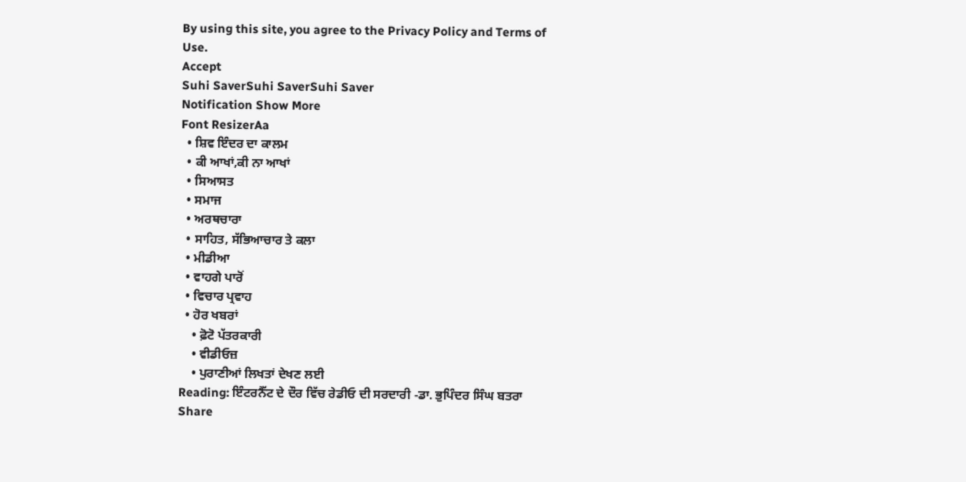By using this site, you agree to the Privacy Policy and Terms of Use.
Accept
Suhi SaverSuhi SaverSuhi Saver
Notification Show More
Font ResizerAa
  • ਸ਼ਿਵ ਇੰਦਰ ਦਾ ਕਾਲਮ
  • ਕੀ ਆਖਾਂ,ਕੀ ਨਾ ਆਖਾਂ
  • ਸਿਆਸਤ
  • ਸਮਾਜ
  • ਅਰਥਚਾਰਾ
  • ਸਾਹਿਤ, ਸੱਭਿਆਚਾਰ ਤੇ ਕਲਾ
  • ਮੀਡੀਆ
  • ਵਾਹਗੇ ਪਾਰੋਂ
  • ਵਿਚਾਰ ਪ੍ਰਵਾਹ
  • ਹੋਰ ਖਬਰਾਂ
    • ਫ਼ੋਟੋ ਪੱਤਰਕਾਰੀ
    • ਵੀਡੀਓਜ਼
    • ਪੁਰਾਣੀਆਂ ਲਿਖਤਾਂ ਦੇਖਣ ਲਈ
Reading: ਇੰਟਰਨੈੱਟ ਦੇ ਦੌਰ ਵਿੱਚ ਰੇਡੀਓ ਦੀ ਸਰਦਾਰੀ -ਡਾ. ਭੁਪਿੰਦਰ ਸਿੰਘ ਬਤਰਾ
Share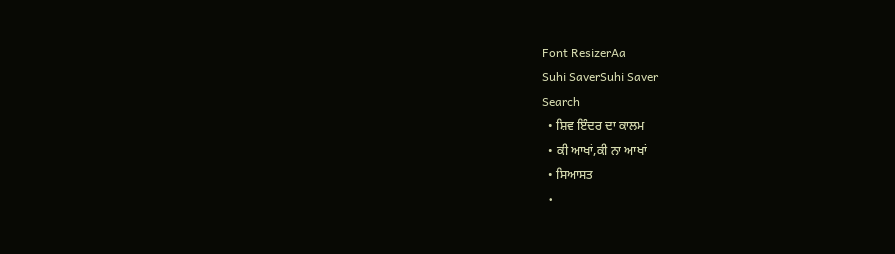Font ResizerAa
Suhi SaverSuhi Saver
Search
  • ਸ਼ਿਵ ਇੰਦਰ ਦਾ ਕਾਲਮ
  • ਕੀ ਆਖਾਂ,ਕੀ ਨਾ ਆਖਾਂ
  • ਸਿਆਸਤ
  •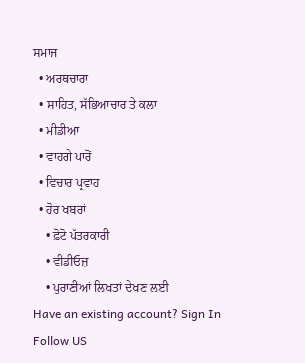ਸਮਾਜ
  • ਅਰਥਚਾਰਾ
  • ਸਾਹਿਤ, ਸੱਭਿਆਚਾਰ ਤੇ ਕਲਾ
  • ਮੀਡੀਆ
  • ਵਾਹਗੇ ਪਾਰੋਂ
  • ਵਿਚਾਰ ਪ੍ਰਵਾਹ
  • ਹੋਰ ਖਬਰਾਂ
    • ਫ਼ੋਟੋ ਪੱਤਰਕਾਰੀ
    • ਵੀਡੀਓਜ਼
    • ਪੁਰਾਣੀਆਂ ਲਿਖਤਾਂ ਦੇਖਣ ਲਈ
Have an existing account? Sign In
Follow US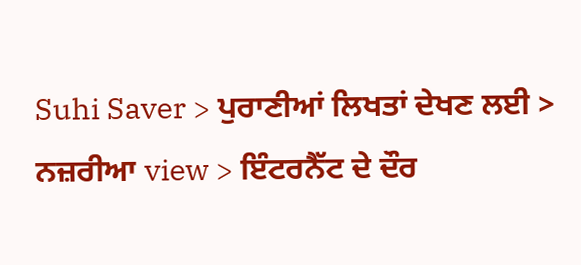Suhi Saver > ਪੁਰਾਣੀਆਂ ਲਿਖਤਾਂ ਦੇਖਣ ਲਈ > ਨਜ਼ਰੀਆ view > ਇੰਟਰਨੈੱਟ ਦੇ ਦੌਰ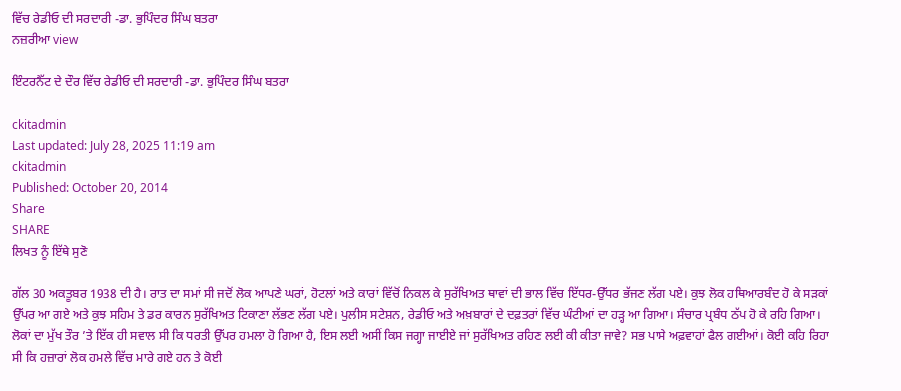ਵਿੱਚ ਰੇਡੀਓ ਦੀ ਸਰਦਾਰੀ -ਡਾ. ਭੁਪਿੰਦਰ ਸਿੰਘ ਬਤਰਾ
ਨਜ਼ਰੀਆ view

ਇੰਟਰਨੈੱਟ ਦੇ ਦੌਰ ਵਿੱਚ ਰੇਡੀਓ ਦੀ ਸਰਦਾਰੀ -ਡਾ. ਭੁਪਿੰਦਰ ਸਿੰਘ ਬਤਰਾ

ckitadmin
Last updated: July 28, 2025 11:19 am
ckitadmin
Published: October 20, 2014
Share
SHARE
ਲਿਖਤ ਨੂੰ ਇੱਥੇ ਸੁਣੋ

ਗੱਲ 30 ਅਕਤੂਬਰ 1938 ਦੀ ਹੈ। ਰਾਤ ਦਾ ਸਮਾਂ ਸੀ ਜਦੋਂ ਲੋਕ ਆਪਣੇ ਘਰਾਂ, ਹੋਟਲਾਂ ਅਤੇ ਕਾਰਾਂ ਵਿੱਚੋਂ ਨਿਕਲ ਕੇ ਸੁਰੱਖਿਅਤ ਥਾਵਾਂ ਦੀ ਭਾਲ ਵਿੱਚ ਇੱਧਰ-ਉੱਧਰ ਭੱਜਣ ਲੱਗ ਪਏ। ਕੁਝ ਲੋਕ ਹਥਿਆਰਬੰਦ ਹੋ ਕੇ ਸੜਕਾਂ ਉੱਪਰ ਆ ਗਏ ਅਤੇ ਕੁਝ ਸਹਿਮ ਤੇ ਡਰ ਕਾਰਨ ਸੁਰੱਖਿਅਤ ਟਿਕਾਣਾ ਲੱਭਣ ਲੱਗ ਪਏ। ਪੁਲੀਸ ਸਟੇਸ਼ਨ, ਰੇਡੀਓ ਅਤੇ ਅਖ਼ਬਾਰਾਂ ਦੇ ਦਫ਼ਤਰਾਂ ਵਿੱਚ ਘੰਟੀਆਂ ਦਾ ਹੜ੍ਹ ਆ ਗਿਆ। ਸੰਚਾਰ ਪ੍ਰਬੰਧ ਠੱਪ ਹੋ ਕੇ ਰਹਿ ਗਿਆ। ਲੋਕਾਂ ਦਾ ਮੁੱਖ ਤੌਰ ’ਤੇ ਇੱਕ ਹੀ ਸਵਾਲ ਸੀ ਕਿ ਧਰਤੀ ਉੱਪਰ ਹਮਲਾ ਹੋ ਗਿਆ ਹੈ, ਇਸ ਲਈ ਅਸੀਂ ਕਿਸ ਜਗ੍ਹਾ ਜਾਈਏ ਜਾਂ ਸੁਰੱਖਿਅਤ ਰਹਿਣ ਲਈ ਕੀ ਕੀਤਾ ਜਾਵੇ? ਸਭ ਪਾਸੇ ਅਫ਼ਵਾਹਾਂ ਫੈਲ ਗਈਆਂ। ਕੋਈ ਕਹਿ ਰਿਹਾ ਸੀ ਕਿ ਹਜ਼ਾਰਾਂ ਲੋਕ ਹਮਲੇ ਵਿੱਚ ਮਾਰੇ ਗਏ ਹਨ ਤੇ ਕੋਈ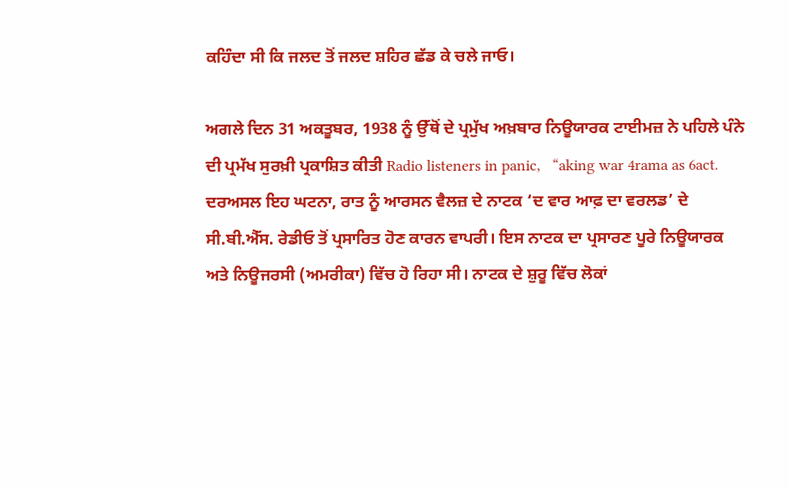ਕਹਿੰਦਾ ਸੀ ਕਿ ਜਲਦ ਤੋਂ ਜਲਦ ਸ਼ਹਿਰ ਛੱਡ ਕੇ ਚਲੇ ਜਾਓ।

ਅਗਲੇ ਦਿਨ 31 ਅਕਤੂਬਰ, 1938 ਨੂੰ ਉੱਥੋਂ ਦੇ ਪ੍ਰਮੁੱਖ ਅਖ਼ਬਾਰ ਨਿਊਯਾਰਕ ਟਾਈਮਜ਼ ਨੇ ਪਹਿਲੇ ਪੰਨੇ ਦੀ ਪ੍ਰਮੱਖ ਸੁਰਖ਼ੀ ਪ੍ਰਕਾਸ਼ਿਤ ਕੀਤੀ Radio listeners in panic,   “aking war 4rama as 6act. ਦਰਅਸਲ ਇਹ ਘਟਨਾ, ਰਾਤ ਨੂੰ ਆਰਸਨ ਵੈਲਜ਼ ਦੇ ਨਾਟਕ ‘ਦ ਵਾਰ ਆਫ਼ ਦਾ ਵਰਲਡ’ ਦੇ ਸੀ.ਬੀ.ਐੱਸ. ਰੇਡੀਓ ਤੋਂ ਪ੍ਰਸਾਰਿਤ ਹੋਣ ਕਾਰਨ ਵਾਪਰੀ। ਇਸ ਨਾਟਕ ਦਾ ਪ੍ਰਸਾਰਣ ਪੂਰੇ ਨਿਊਯਾਰਕ ਅਤੇ ਨਿਊਜਰਸੀ (ਅਮਰੀਕਾ) ਵਿੱਚ ਹੋ ਰਿਹਾ ਸੀ। ਨਾਟਕ ਦੇ ਸ਼ੁਰੂ ਵਿੱਚ ਲੋਕਾਂ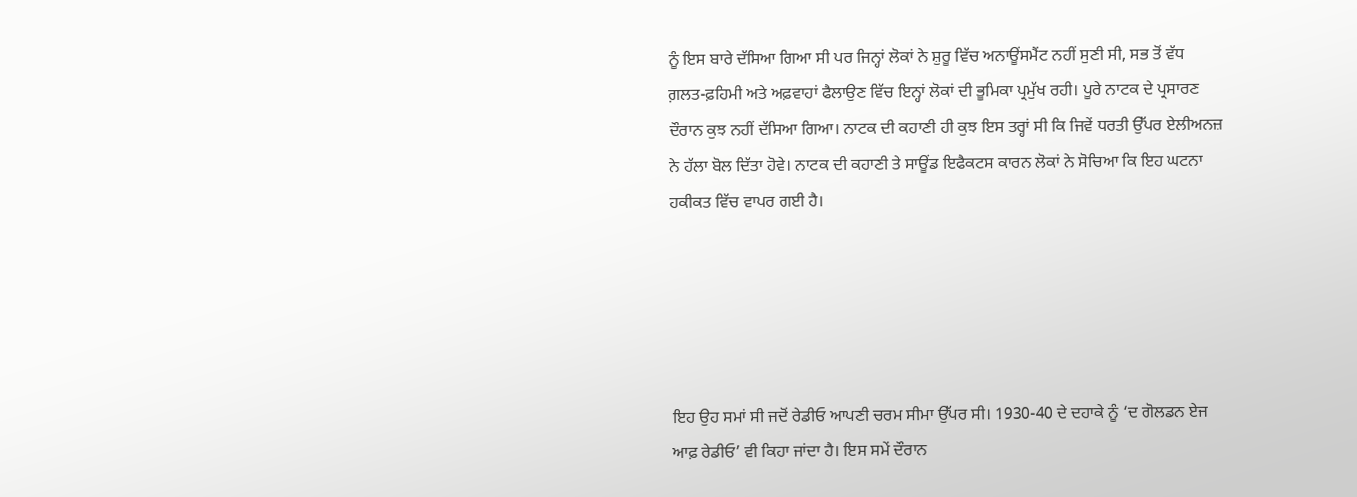ਨੂੰ ਇਸ ਬਾਰੇ ਦੱਸਿਆ ਗਿਆ ਸੀ ਪਰ ਜਿਨ੍ਹਾਂ ਲੋਕਾਂ ਨੇ ਸ਼ੁਰੂ ਵਿੱਚ ਅਨਾਊਂਸਮੈਂਟ ਨਹੀਂ ਸੁਣੀ ਸੀ, ਸਭ ਤੋਂ ਵੱਧ ਗ਼ਲਤ-ਫ਼ਹਿਮੀ ਅਤੇ ਅਫ਼ਵਾਹਾਂ ਫੈਲਾਉਣ ਵਿੱਚ ਇਨ੍ਹਾਂ ਲੋਕਾਂ ਦੀ ਭੂਮਿਕਾ ਪ੍ਰਮੁੱਖ ਰਹੀ। ਪੂਰੇ ਨਾਟਕ ਦੇ ਪ੍ਰਸਾਰਣ ਦੌਰਾਨ ਕੁਝ ਨਹੀਂ ਦੱਸਿਆ ਗਿਆ। ਨਾਟਕ ਦੀ ਕਹਾਣੀ ਹੀ ਕੁਝ ਇਸ ਤਰ੍ਹਾਂ ਸੀ ਕਿ ਜਿਵੇਂ ਧਰਤੀ ਉੱਪਰ ਏਲੀਅਨਜ਼ ਨੇ ਹੱਲਾ ਬੋਲ ਦਿੱਤਾ ਹੋਵੇ। ਨਾਟਕ ਦੀ ਕਹਾਣੀ ਤੇ ਸਾਊਂਡ ਇਫੈਕਟਸ ਕਾਰਨ ਲੋਕਾਂ ਨੇ ਸੋਚਿਆ ਕਿ ਇਹ ਘਟਨਾ ਹਕੀਕਤ ਵਿੱਚ ਵਾਪਰ ਗਈ ਹੈ।





ਇਹ ਉਹ ਸਮਾਂ ਸੀ ਜਦੋਂ ਰੇਡੀਓ ਆਪਣੀ ਚਰਮ ਸੀਮਾ ਉੱਪਰ ਸੀ। 1930-40 ਦੇ ਦਹਾਕੇ ਨੂੰ ‘ਦ ਗੋਲਡਨ ਏਜ ਆਫ਼ ਰੇਡੀਓ’ ਵੀ ਕਿਹਾ ਜਾਂਦਾ ਹੈ। ਇਸ ਸਮੇਂ ਦੌਰਾਨ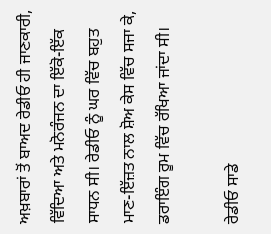ਅਖ਼ਬਾਰਾਂ ਤੋਂ ਬਾਅਦ ਰੇਡੀਓ ਹੀ ਜਾਣਕਾਰੀ, ਵਿੱਦਿਆ ਅਤੇ ਮਨੋਰੰਜਨ ਦਾ ਇੱਕੋ-ਇੱਕ ਸਾਧਨ ਸੀ। ਰੇਡੀਓ ਨੂੰ ਘਰ ਵਿੱਚ ਬਹੁਤ ਮਾਣ-ਇੱਜ਼ਤ ਨਾਲ ਸ਼ੋਅ ਕੇਸ ਵਿੱਚ ਸਜਾ ਕੇ, ਡਰਾਇੰਗ ਰੂਮ ਵਿੱਚ ਰੱਖਿਆ ਜਾਂਦਾ ਸੀ।

ਰੇਡੀਓ ਸਾਡੇ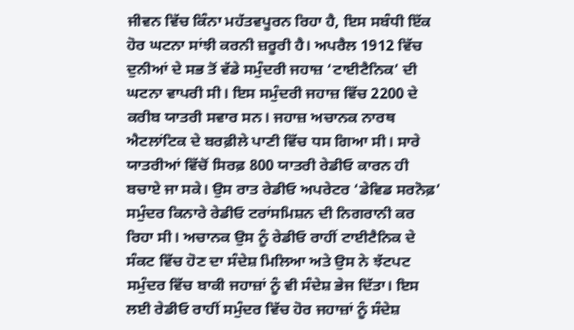ਜੀਵਨ ਵਿੱਚ ਕਿੰਨਾ ਮਹੱਤਵਪੂਰਨ ਰਿਹਾ ਹੈ, ਇਸ ਸਬੰਧੀ ਇੱਕ ਹੋਰ ਘਟਨਾ ਸਾਂਝੀ ਕਰਨੀ ਜ਼ਰੂਰੀ ਹੈ। ਅਪਰੈਲ 1912 ਵਿੱਚ ਦੁਨੀਆਂ ਦੇ ਸਭ ਤੋਂ ਵੱਡੇ ਸਮੁੰਦਰੀ ਜਹਾਜ਼ ‘ਟਾਈਟੈਨਿਕ’ ਦੀ ਘਟਨਾ ਵਾਪਰੀ ਸੀ। ਇਸ ਸਮੁੰਦਰੀ ਜਹਾਜ਼ ਵਿੱਚ 2200 ਦੇ ਕਰੀਬ ਯਾਤਰੀ ਸਵਾਰ ਸਨ। ਜਹਾਜ਼ ਅਚਾਨਕ ਨਾਰਥ ਐਟਲਾਂਟਿਕ ਦੇ ਬਰਫ਼ੀਲੇ ਪਾਣੀ ਵਿੱਚ ਧਸ ਗਿਆ ਸੀ। ਸਾਰੇ ਯਾਤਰੀਆਂ ਵਿੱਚੋਂ ਸਿਰਫ਼ 800 ਯਾਤਰੀ ਰੇਡੀਓ ਕਾਰਨ ਹੀ ਬਚਾਏ ਜਾ ਸਕੇ। ਉਸ ਰਾਤ ਰੇਡੀਓ ਅਪਰੇਟਰ ‘ਡੇਵਿਡ ਸਰਨੋਫ਼’ ਸਮੁੰਦਰ ਕਿਨਾਰੇ ਰੇਡੀਓ ਟਰਾਂਸਮਿਸ਼ਨ ਦੀ ਨਿਗਰਾਨੀ ਕਰ ਰਿਹਾ ਸੀ। ਅਚਾਨਕ ਉਸ ਨੂੰ ਰੇਡੀਓ ਰਾਹੀਂ ਟਾਈਟੈਨਿਕ ਦੇ ਸੰਕਟ ਵਿੱਚ ਹੋਣ ਦਾ ਸੰਦੇਸ਼ ਮਿਲਿਆ ਅਤੇ ਉਸ ਨੇ ਝੱਟਪਟ ਸਮੁੰਦਰ ਵਿੱਚ ਬਾਕੀ ਜਹਾਜ਼ਾਂ ਨੂੰ ਵੀ ਸੰਦੇਸ਼ ਭੇਜ ਦਿੱਤਾ। ਇਸ ਲਈ ਰੇਡੀਓ ਰਾਹੀਂ ਸਮੁੰਦਰ ਵਿੱਚ ਹੋਰ ਜਹਾਜ਼ਾਂ ਨੂੰ ਸੰਦੇਸ਼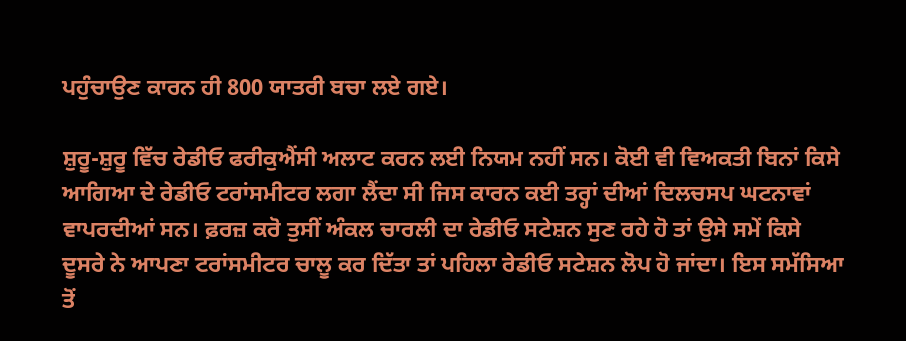ਪਹੁੰਚਾਉਣ ਕਾਰਨ ਹੀ 800 ਯਾਤਰੀ ਬਚਾ ਲਏ ਗਏ।

ਸ਼ੁਰੂ-ਸ਼ੁਰੂ ਵਿੱਚ ਰੇਡੀਓ ਫਰੀਕੁਐਂਸੀ ਅਲਾਟ ਕਰਨ ਲਈ ਨਿਯਮ ਨਹੀਂ ਸਨ। ਕੋਈ ਵੀ ਵਿਅਕਤੀ ਬਿਨਾਂ ਕਿਸੇ ਆਗਿਆ ਦੇ ਰੇਡੀਓ ਟਰਾਂਸਮੀਟਰ ਲਗਾ ਲੈਂਦਾ ਸੀ ਜਿਸ ਕਾਰਨ ਕਈ ਤਰ੍ਹਾਂ ਦੀਆਂ ਦਿਲਚਸਪ ਘਟਨਾਵਾਂ ਵਾਪਰਦੀਆਂ ਸਨ। ਫ਼ਰਜ਼ ਕਰੋ ਤੁਸੀਂ ਅੰਕਲ ਚਾਰਲੀ ਦਾ ਰੇਡੀਓ ਸਟੇਸ਼ਨ ਸੁਣ ਰਹੇ ਹੋ ਤਾਂ ਉਸੇ ਸਮੇਂ ਕਿਸੇ ਦੂਸਰੇ ਨੇ ਆਪਣਾ ਟਰਾਂਸਮੀਟਰ ਚਾਲੂ ਕਰ ਦਿੱਤਾ ਤਾਂ ਪਹਿਲਾ ਰੇਡੀਓ ਸਟੇਸ਼ਨ ਲੋਪ ਹੋ ਜਾਂਦਾ। ਇਸ ਸਮੱਸਿਆ ਤੋਂ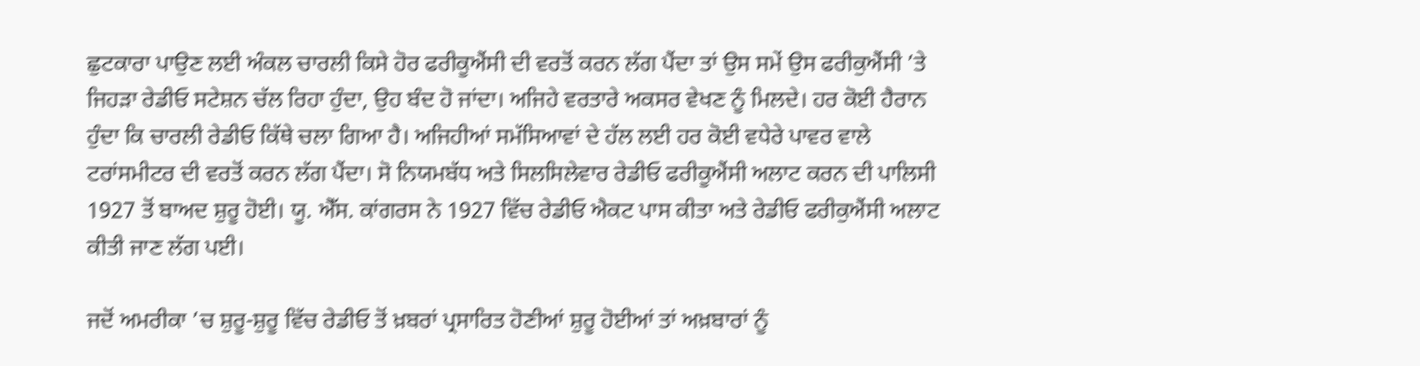ਛੁਟਕਾਰਾ ਪਾਉਣ ਲਈ ਅੰਕਲ ਚਾਰਲੀ ਕਿਸੇ ਹੋਰ ਫਰੀਕੂਐਂਸੀ ਦੀ ਵਰਤੋਂ ਕਰਨ ਲੱਗ ਪੈਂਦਾ ਤਾਂ ਉਸ ਸਮੇਂ ਉਸ ਫਰੀਕੁਐਂਸੀ ’ਤੇ ਜਿਹੜਾ ਰੇਡੀਓ ਸਟੇਸ਼ਨ ਚੱਲ ਰਿਹਾ ਹੁੰਦਾ, ਉਹ ਬੰਦ ਹੋ ਜਾਂਦਾ। ਅਜਿਹੇ ਵਰਤਾਰੇ ਅਕਸਰ ਵੇਖਣ ਨੂੰ ਮਿਲਦੇ। ਹਰ ਕੋਈ ਹੈਰਾਨ ਹੁੰਦਾ ਕਿ ਚਾਰਲੀ ਰੇਡੀਓ ਕਿੱਥੇ ਚਲਾ ਗਿਆ ਹੈ। ਅਜਿਹੀਆਂ ਸਮੱਸਿਆਵਾਂ ਦੇ ਹੱਲ ਲਈ ਹਰ ਕੋਈ ਵਧੇਰੇ ਪਾਵਰ ਵਾਲੇ ਟਰਾਂਸਮੀਟਰ ਦੀ ਵਰਤੋਂ ਕਰਨ ਲੱਗ ਪੈਂਦਾ। ਸੋ ਨਿਯਮਬੱਧ ਅਤੇ ਸਿਲਸਿਲੇਵਾਰ ਰੇਡੀਓ ਫਰੀਕੂਐਂਸੀ ਅਲਾਟ ਕਰਨ ਦੀ ਪਾਲਿਸੀ 1927 ਤੋਂ ਬਾਅਦ ਸ਼ੁਰੂ ਹੋਈ। ਯੂ. ਐੱਸ. ਕਾਂਗਰਸ ਨੇ 1927 ਵਿੱਚ ਰੇਡੀਓ ਐਕਟ ਪਾਸ ਕੀਤਾ ਅਤੇ ਰੇਡੀਓ ਫਰੀਕੁਐਂਸੀ ਅਲਾਟ ਕੀਤੀ ਜਾਣ ਲੱਗ ਪਈ।

ਜਦੋਂ ਅਮਰੀਕਾ ’ਚ ਸ਼ੁਰੂ-ਸ਼ੁਰੂ ਵਿੱਚ ਰੇਡੀਓ ਤੋਂ ਖ਼ਬਰਾਂ ਪ੍ਰਸਾਰਿਤ ਹੋਣੀਆਂ ਸ਼ੁਰੂ ਹੋਈਆਂ ਤਾਂ ਅਖ਼ਬਾਰਾਂ ਨੂੰ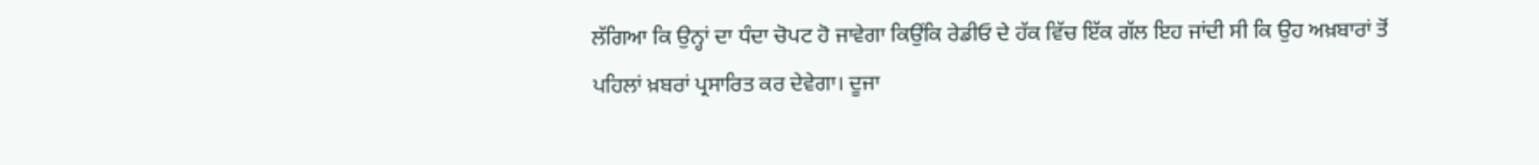ਲੱਗਿਆ ਕਿ ਉਨ੍ਹਾਂ ਦਾ ਧੰਦਾ ਚੋਪਟ ਹੋ ਜਾਵੇਗਾ ਕਿਉਂਕਿ ਰੇਡੀਓ ਦੇ ਹੱਕ ਵਿੱਚ ਇੱਕ ਗੱਲ ਇਹ ਜਾਂਦੀ ਸੀ ਕਿ ਉਹ ਅਖ਼ਬਾਰਾਂ ਤੋਂ ਪਹਿਲਾਂ ਖ਼ਬਰਾਂ ਪ੍ਰਸਾਰਿਤ ਕਰ ਦੇਵੇਗਾ। ਦੂਜਾ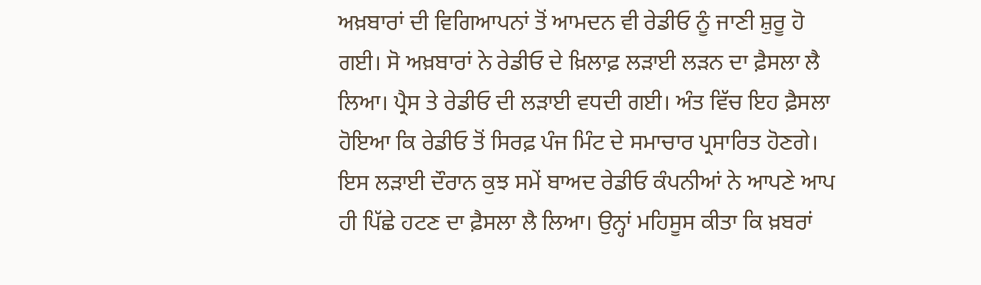ਅਖ਼ਬਾਰਾਂ ਦੀ ਵਿਗਿਆਪਨਾਂ ਤੋਂ ਆਮਦਨ ਵੀ ਰੇਡੀਓ ਨੂੰ ਜਾਣੀ ਸ਼ੁਰੂ ਹੋ ਗਈ। ਸੋ ਅਖ਼ਬਾਰਾਂ ਨੇ ਰੇਡੀਓ ਦੇ ਖ਼ਿਲਾਫ਼ ਲੜਾਈ ਲੜਨ ਦਾ ਫ਼ੈਸਲਾ ਲੈ ਲਿਆ। ਪ੍ਰੈਸ ਤੇ ਰੇਡੀਓ ਦੀ ਲੜਾਈ ਵਧਦੀ ਗਈ। ਅੰਤ ਵਿੱਚ ਇਹ ਫ਼ੈਸਲਾ ਹੋਇਆ ਕਿ ਰੇਡੀਓ ਤੋਂ ਸਿਰਫ਼ ਪੰਜ ਮਿੰਟ ਦੇ ਸਮਾਚਾਰ ਪ੍ਰਸਾਰਿਤ ਹੋਣਗੇ। ਇਸ ਲੜਾਈ ਦੌਰਾਨ ਕੁਝ ਸਮੇਂ ਬਾਅਦ ਰੇਡੀਓ ਕੰਪਨੀਆਂ ਨੇ ਆਪਣੇ ਆਪ ਹੀ ਪਿੱਛੇ ਹਟਣ ਦਾ ਫ਼ੈਸਲਾ ਲੈ ਲਿਆ। ਉਨ੍ਹਾਂ ਮਹਿਸੂਸ ਕੀਤਾ ਕਿ ਖ਼ਬਰਾਂ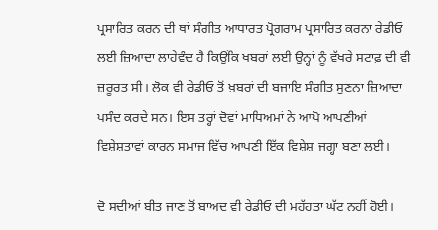ਪ੍ਰਸਾਰਿਤ ਕਰਨ ਦੀ ਥਾਂ ਸੰਗੀਤ ਆਧਾਰਤ ਪ੍ਰੋਗਰਾਮ ਪ੍ਰਸਾਰਿਤ ਕਰਨਾ ਰੇਡੀਓ ਲਈ ਜ਼ਿਆਦਾ ਲਾਹੇਵੰਦ ਹੈ ਕਿਉਂਕਿ ਖਬਰਾਂ ਲਈ ਉਨ੍ਹਾਂ ਨੂੰ ਵੱਖਰੇ ਸਟਾਫ਼ ਦੀ ਵੀ ਜ਼ਰੂਰਤ ਸੀ। ਲੋਕ ਵੀ ਰੇਡੀਓ ਤੋਂ ਖ਼ਬਰਾਂ ਦੀ ਬਜਾਇ ਸੰਗੀਤ ਸੁਣਨਾ ਜ਼ਿਆਦਾ ਪਸੰਦ ਕਰਦੇ ਸਨ। ਇਸ ਤਰ੍ਹਾਂ ਦੋਵਾਂ ਮਾਧਿਅਮਾਂ ਨੇ ਆਪੋ ਆਪਣੀਆਂ ਵਿਸ਼ੇਸ਼ਤਾਵਾਂ ਕਾਰਨ ਸਮਾਜ ਵਿੱਚ ਆਪਣੀ ਇੱਕ ਵਿਸ਼ੇਸ਼ ਜਗ੍ਹਾ ਬਣਾ ਲਈ।

ਦੋ ਸਦੀਆਂ ਬੀਤ ਜਾਣ ਤੋਂ ਬਾਅਦ ਵੀ ਰੇਡੀਓ ਦੀ ਮਹੱਹਤਾ ਘੱਟ ਨਹੀਂ ਹੋਈ।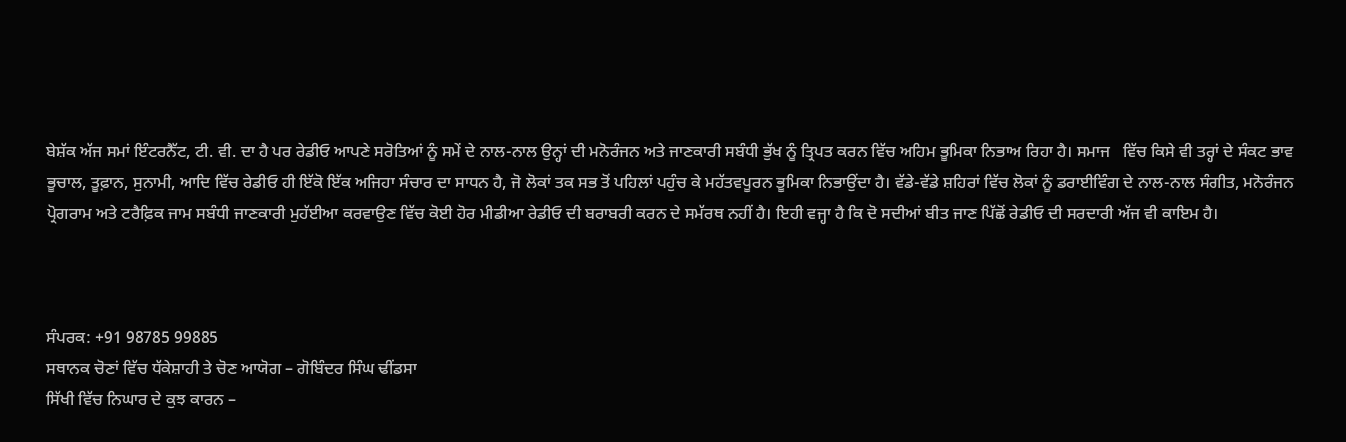ਬੇਸ਼ੱਕ ਅੱਜ ਸਮਾਂ ਇੰਟਰਨੈੱਟ, ਟੀ. ਵੀ. ਦਾ ਹੈ ਪਰ ਰੇਡੀਓ ਆਪਣੇ ਸਰੋਤਿਆਂ ਨੂੰ ਸਮੇਂ ਦੇ ਨਾਲ-ਨਾਲ ਉਨ੍ਹਾਂ ਦੀ ਮਨੋਰੰਜਨ ਅਤੇ ਜਾਣਕਾਰੀ ਸਬੰਧੀ ਭੁੱਖ ਨੂੰ ਤ੍ਰਿਪਤ ਕਰਨ ਵਿੱਚ ਅਹਿਮ ਭੂਮਿਕਾ ਨਿਭਾਅ ਰਿਹਾ ਹੈ। ਸਮਾਜ   ਵਿੱਚ ਕਿਸੇ ਵੀ ਤਰ੍ਹਾਂ ਦੇ ਸੰਕਟ ਭਾਵ ਭੂਚਾਲ, ਤੂਫ਼ਾਨ, ਸੁਨਾਮੀ, ਆਦਿ ਵਿੱਚ ਰੇਡੀਓ ਹੀ ਇੱਕੋ ਇੱਕ ਅਜਿਹਾ ਸੰਚਾਰ ਦਾ ਸਾਧਨ ਹੈ, ਜੋ ਲੋਕਾਂ ਤਕ ਸਭ ਤੋਂ ਪਹਿਲਾਂ ਪਹੁੰਚ ਕੇ ਮਹੱਤਵਪੂਰਨ ਭੂਮਿਕਾ ਨਿਭਾਉਂਦਾ ਹੈ। ਵੱਡੇ-ਵੱਡੇ ਸ਼ਹਿਰਾਂ ਵਿੱਚ ਲੋਕਾਂ ਨੂੰ ਡਰਾਈਵਿੰਗ ਦੇ ਨਾਲ-ਨਾਲ ਸੰਗੀਤ, ਮਨੋਰੰਜਨ ਪ੍ਰੋਗਰਾਮ ਅਤੇ ਟਰੈਫ਼ਿਕ ਜਾਮ ਸਬੰਧੀ ਜਾਣਕਾਰੀ ਮੁਹੱਈਆ ਕਰਵਾਉਣ ਵਿੱਚ ਕੋਈ ਹੋਰ ਮੀਡੀਆ ਰੇਡੀਓ ਦੀ ਬਰਾਬਰੀ ਕਰਨ ਦੇ ਸਮੱਰਥ ਨਹੀਂ ਹੈ। ਇਹੀ ਵਜ੍ਹਾ ਹੈ ਕਿ ਦੋ ਸਦੀਆਂ ਬੀਤ ਜਾਣ ਪਿੱਛੋਂ ਰੇਡੀਓ ਦੀ ਸਰਦਾਰੀ ਅੱਜ ਵੀ ਕਾਇਮ ਹੈ।



ਸੰਪਰਕ: +91 98785 99885
ਸਥਾਨਕ ਚੋਣਾਂ ਵਿੱਚ ਧੱਕੇਸ਼ਾਹੀ ਤੇ ਚੋਣ ਆਯੋਗ – ਗੋਬਿੰਦਰ ਸਿੰਘ ਢੀਂਡਸਾ
ਸਿੱਖੀ ਵਿੱਚ ਨਿਘਾਰ ਦੇ ਕੁਝ ਕਾਰਨ –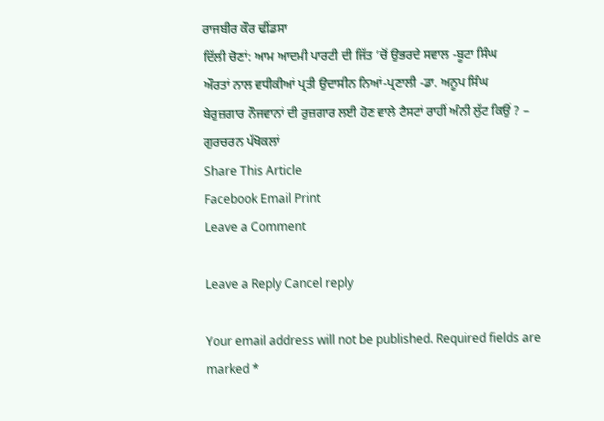ਰਾਜਬੀਰ ਕੌਰ ਢੀਂਡਸਾ
ਦਿੱਲੀ ਚੋਣਾਂ: ਆਮ ਆਦਮੀ ਪਾਰਟੀ ਦੀ ਜਿੱਤ ’ਚੋਂ ਉਭਰਦੇ ਸਵਾਲ -ਬੂਟਾ ਸਿੰਘ
ਔਰਤਾਂ ਨਾਲ ਵਧੀਕੀਆਂ ਪ੍ਰਤੀ ਉਦਾਸੀਨ ਨਿਆਂ-ਪ੍ਰਣਾਲੀ -ਡਾ. ਅਨੂਪ ਸਿੰਘ
ਬੇਰੁਜ਼ਗਾਰ ਨੌਜਵਾਨਾਂ ਦੀ ਰੁਜ਼ਗਾਰ ਲਈ ਹੋਣ ਵਾਲੇ ਟੈਸਟਾਂ ਰਾਹੀਂ ਅੰਨੀ ਲੁੱਟ ਕਿਉਂ ? – ਗੁਰਚਰਨ ਪੱਖੋਕਲਾਂ
Share This Article
Facebook Email Print
Leave a Comment

Leave a Reply Cancel reply

Your email address will not be published. Required fields are marked *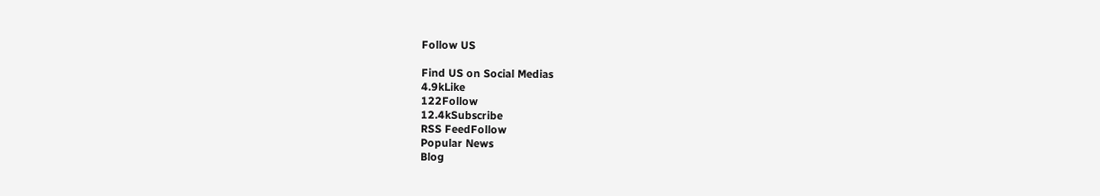Follow US

Find US on Social Medias
4.9kLike
122Follow
12.4kSubscribe
RSS FeedFollow
Popular News
Blog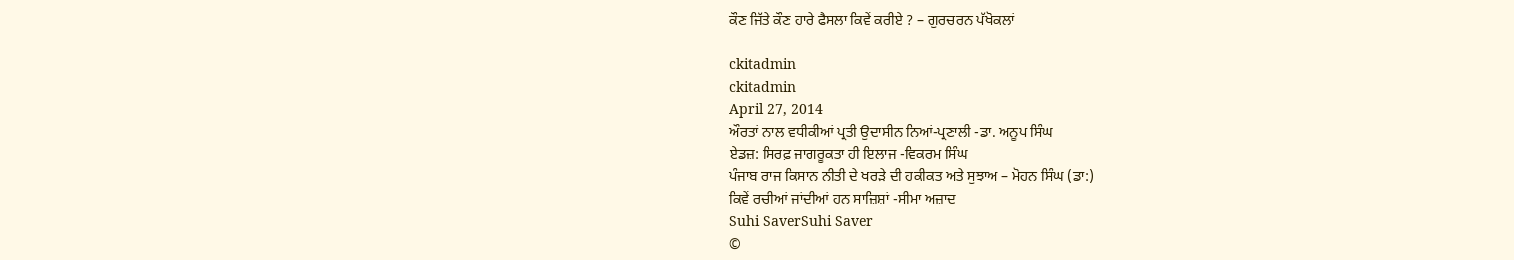ਕੌਣ ਜਿੱਤੇ ਕੌਣ ਹਾਰੇ ਫੈਸਲਾ ਕਿਵੇਂ ਕਰੀਏ ? – ਗੁਰਚਰਨ ਪੱਖੋਕਲਾਂ

ckitadmin
ckitadmin
April 27, 2014
ਔਰਤਾਂ ਨਾਲ ਵਧੀਕੀਆਂ ਪ੍ਰਤੀ ਉਦਾਸੀਨ ਨਿਆਂ-ਪ੍ਰਣਾਲੀ -ਡਾ. ਅਨੂਪ ਸਿੰਘ
ਏਡਜ਼: ਸਿਰਫ਼ ਜਾਗਰੂਕਤਾ ਹੀ ਇਲਾਜ -ਵਿਕਰਮ ਸਿੰਘ
ਪੰਜਾਬ ਰਾਜ ਕਿਸਾਨ ਨੀਤੀ ਦੇ ਖਰੜੇ ਦੀ ਹਕੀਕਤ ਅਤੇ ਸੁਝਾਅ – ਮੋਹਨ ਸਿੰਘ (ਡਾ:)
ਕਿਵੇਂ ਰਚੀਆਂ ਜਾਂਦੀਆਂ ਹਨ ਸਾਜ਼ਿਸ਼ਾਂ -ਸੀਮਾ ਅਜ਼ਾਦ
Suhi SaverSuhi Saver
©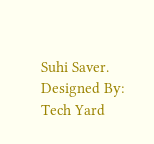Suhi Saver. Designed By: Tech Yard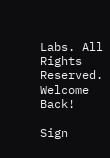Labs. All Rights Reserved.
Welcome Back!

Sign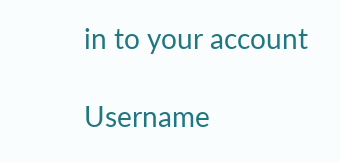in to your account

Username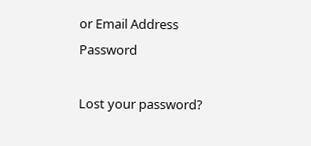or Email Address
Password

Lost your password?